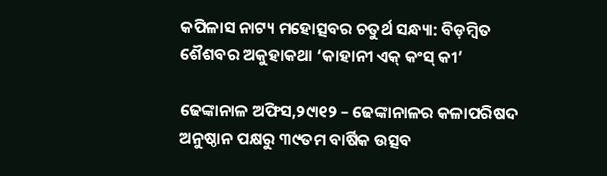କପିଳାସ ନାଟ୍ୟ ମହୋତ୍ସବର ଚତୁର୍ଥ ସନ୍ଧ୍ୟା: ବିଡ଼ମ୍ବିତ ଶୈଶବର ଅକୁହାକଥା ‘କାହାନୀ ଏକ୍‌ କଂସ୍‌ କୀ’

ଢେଙ୍କାନାଳ ଅଫିସ,୨୯ା୧୨ – ଢେଙ୍କାନାଳର କଳାପରିଷଦ ଅନୁଷ୍ଠାନ ପକ୍ଷରୁ ୩୯ତମ ବାର୍ଷିକ ଉତ୍ସବ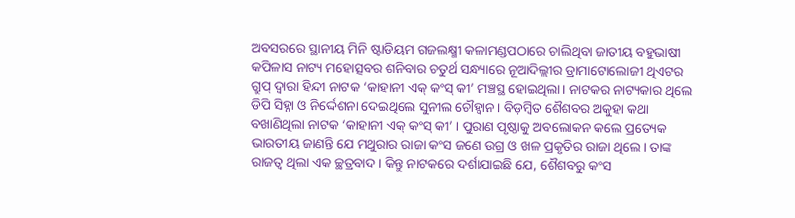ଅବସରରେ ସ୍ଥାନୀୟ ମିନି ଷ୍ଟାଡିୟମ ଗଜଲକ୍ଷ୍ମୀ କଳାମଣ୍ଡପଠାରେ ଚାଲିଥିବା ଜାତୀୟ ବହୁଭାଷୀ କପିଳାସ ନାଟ୍ୟ ମହୋତ୍ସବର ଶନିବାର ଚତୁର୍ଥ ସନ୍ଧ୍ୟାରେ ନୂଆଦିଲ୍ଲୀର ଡ୍ରାମାଟୋଲୋଜୀ ଥିଏଟର ଗ୍ରୁପ୍‌ ଦ୍ୱାରା ହିନ୍ଦୀ ନାଟକ ‘କାହାନୀ ଏକ୍‌ କଂସ୍‌ କୀ’ ମଞ୍ଚସ୍ଥ ହୋଇଥିଲା। ନାଟକର ନାଟ୍ୟକାର ଥିଲେ ଡିପି ସିହ୍ନା ଓ ନିର୍ଦ୍ଦେଶନା ଦେଇଥିଲେ ସୁନୀଲ ଚୌହ୍ବାନ। ବିଡ଼ମ୍ବିତ ଶୈଶବର ଅକୁହା କଥା ବଖାଣିଥିଲା ନାଟକ ‘କାହାନୀ ଏକ୍‌ କଂସ୍‌ କୀ’ । ପୁରାଣ ପୃଷ୍ଠାକୁ ଅବଲୋକନ କଲେ ପ୍ରତ୍ୟେକ ଭାରତୀୟ ଜାଣନ୍ତି ଯେ ମଥୁରାର ରାଜା କଂସ ଜଣେ ଉଗ୍ର ଓ ଖଳ ପ୍ରକୃତିର ରାଜା ଥିଲେ। ତାଙ୍କ ରାଜତ୍ୱ ଥିଲା ଏକ ଚ୍ଛତ୍ରବାଦ। କିନ୍ତୁ ନାଟକରେ ଦର୍ଶାଯାଇଛି ଯେ, ଶୈଶବରୁ କଂସ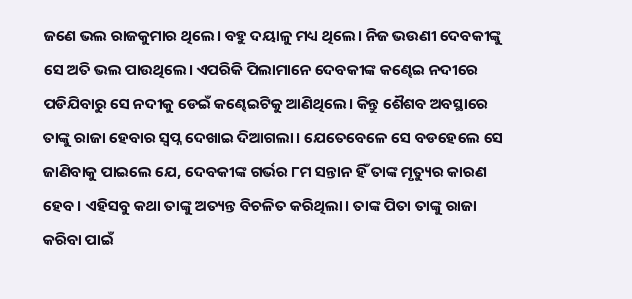ଜଣେ ଭଲ ରାଜକୁମାର ଥିଲେ। ବହୁ ଦୟାଳୁ ମଧ୍ୟ ଥିଲେ। ନିଜ ଭଉଣୀ ଦେବକୀଙ୍କୁ ସେ ଅତି ଭଲ ପାଉଥିଲେ। ଏପରିକି ପିଲାମାନେ ଦେବକୀଙ୍କ କଣ୍ଢେଇ ନଦୀରେ ପଡିଯିବାରୁ ସେ ନଦୀକୁ ଡେଇଁ କଣ୍ଢେଇଟିକୁ ଆଣିଥିଲେ। କିନ୍ତୁ ଶୈଶବ ଅବସ୍ଥାରେ ତାଙ୍କୁ ରାଜା ହେବାର ସ୍ବପ୍ନ ଦେଖାଇ ଦିଆଗଲା। ଯେତେବେଳେ ସେ ବଡହେଲେ ସେ ଜାଣିବାକୁ ପାଇଲେ ଯେ, ଦେବକୀଙ୍କ ଗର୍ଭର ୮ମ ସନ୍ତାନ ହିଁ ତାଙ୍କ ମୃତ୍ୟୁର କାରଣ ହେବ। ଏହିସବୁ କଥା ତାଙ୍କୁ ଅତ୍ୟନ୍ତ ବିଚଳିତ କରିଥିଲା। ତାଙ୍କ ପିତା ତାଙ୍କୁ ରାଜା କରିବା ପାଇଁ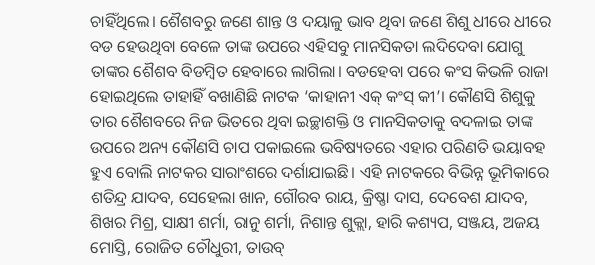ଚାହିଁଥିଲେ। ଶୈଶବରୁ ଜଣେ ଶାନ୍ତ ଓ ଦୟାଳୁ ଭାବ ଥିବା ଜଣେ ଶିଶୁ ଧୀରେ ଧୀରେ ବଡ ହେଉଥିବା ବେଳେ ତାଙ୍କ ଉପରେ ଏହିସବୁ ମାନସିକତା ଲଦିଦେବା ଯୋଗୁ ତାଙ୍କର ଶୈଶବ ବିଡମ୍ବିତ ହେବାରେ ଲାଗିଲା। ବଡହେବା ପରେ କଂସ କିଭଳି ରାଜା ହୋଇଥିଲେ ତାହାହିଁ ବଖାଣିଛି ନାଟକ ‘କାହାନୀ ଏକ୍‌ କଂସ୍‌ କୀ’। କୌଣସି ଶିଶୁକୁ ତାର ଶୈଶବରେ ନିଜ ଭିତରେ ଥିବା ଇଚ୍ଛାଶକ୍ତି ଓ ମାନସିକତାକୁ ବଦଳାଇ ତାଙ୍କ ଉପରେ ଅନ୍ୟ କୌଣସି ଚାପ ପକାଇଲେ ଭବିଷ୍ୟତରେ ଏହାର ପରିଣତି ଭୟାବହ ହୁଏ ବୋଲି ନାଟକର ସାରାଂଶରେ ଦର୍ଶାଯାଇଛି। ଏହି ନାଟକରେ ବିଭିନ୍ନ ଭୂମିକାରେ ଶତିନ୍ଦ୍ର ଯାଦବ, ସେହେଲା ଖାନ, ଗୌରବ ରାୟ, କ୍ରିଷ୍ଣା ଦାସ, ଦେବେଶ ଯାଦବ, ଶିଖର ମିଶ୍ର, ସାକ୍ଷୀ ଶର୍ମା, ରାନୁ ଶର୍ମା, ନିଶାନ୍ତ ଶୁକ୍ଲା, ହାରି କଶ୍ୟପ, ସଞ୍ଜୟ, ଅଜୟ ମୋସ୍ତି, ରୋଜିତ ଚୌଧୁରୀ, ତାଉବ୍‌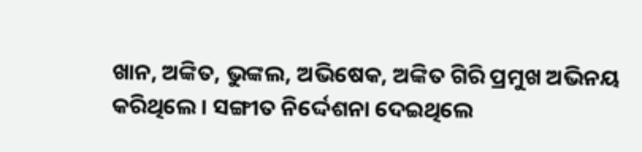ଖାନ, ଅଙ୍କିତ, ଭୁଙ୍କଲ, ଅଭିଷେକ, ଅଙ୍କିତ ଗିରି ପ୍ରମୁଖ ଅଭିନୟ କରିଥିଲେ। ସଙ୍ଗୀତ ନିର୍ଦ୍ଦେଶନା ଦେଇଥିଲେ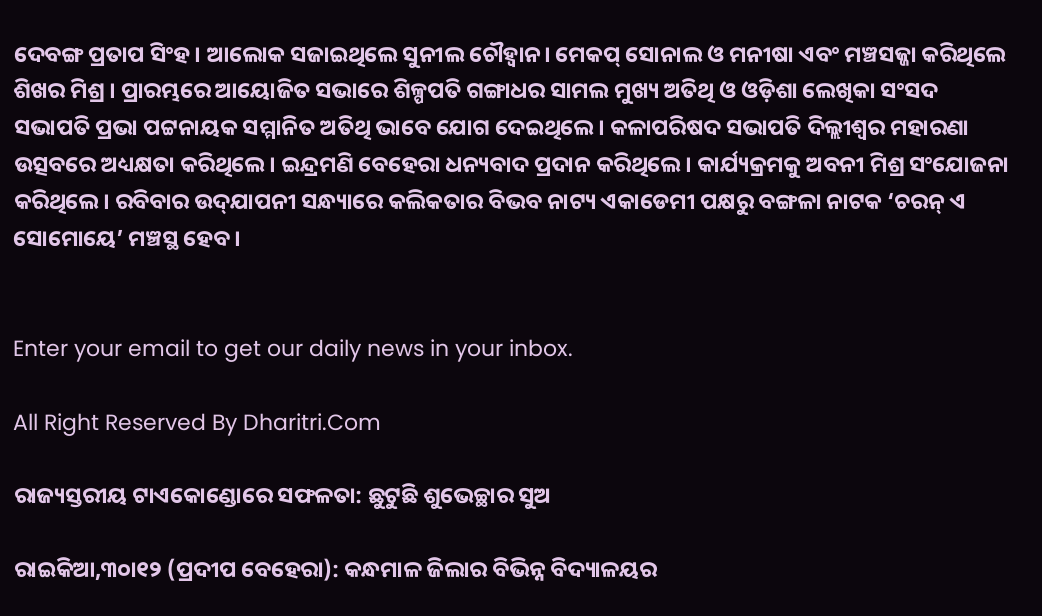ଦେବଙ୍ଗ ପ୍ରତାପ ସିଂହ। ଆଲୋକ ସଜାଇଥିଲେ ସୁନୀଲ ଚୌହ୍ବାନ। ମେକପ୍‌ ସୋନାଲ ଓ ମନୀଷା ଏବଂ ମଞ୍ଚସଜ୍ଜା କରିଥିଲେ ଶିଖର ମିଶ୍ର । ପ୍ରାରମ୍ଭରେ ଆୟୋଜିତ ସଭାରେ ଶିଳ୍ପପତି ଗଙ୍ଗାଧର ସାମଲ ମୁଖ୍ୟ ଅତିଥି ଓ ଓଡ଼ିଶା ଲେଖିକା ସଂସଦ ସଭାପତି ପ୍ରଭା ପଟ୍ଟନାୟକ ସମ୍ମାନିତ ଅତିଥି ଭାବେ ଯୋଗ ଦେଇଥିଲେ। କଳାପରିଷଦ ସଭାପତି ଦିଲ୍ଲୀଶ୍ୱର ମହାରଣା ଉତ୍ସବରେ ଅଧ୍ୟକ୍ଷତା କରିଥିଲେ। ଇନ୍ଦ୍ରମଣି ବେହେରା ଧନ୍ୟବାଦ ପ୍ରଦାନ କରିଥିଲେ। କାର୍ଯ୍ୟକ୍ରମକୁ ଅବନୀ ମିଶ୍ର ସଂଯୋଜନା କରିଥିଲେ। ରବିବାର ଉଦ୍‌ଯାପନୀ ସନ୍ଧ୍ୟାରେ କଲିକତାର ବିଭବ ନାଟ୍ୟ ଏକାଡେମୀ ପକ୍ଷରୁ ବଙ୍ଗଳା ନାଟକ ‘ଚରନ୍‌ ଏ ସୋମୋୟେ’ ମଞ୍ଚସ୍ଥ ହେବ ।


Enter your email to get our daily news in your inbox.

All Right Reserved By Dharitri.Com

ରାଜ୍ୟସ୍ତରୀୟ ଟାଏକୋଣ୍ଡୋରେ ସଫଳତା: ଛୁଟୁଛି ଶୁଭେଚ୍ଛାର ସୁଅ

ରାଇକିଆ,୩୦ା୧୨ (ପ୍ରଦୀପ ବେହେରା): କନ୍ଧମାଳ ଜିଲାର ବିଭିନ୍ନ ବିଦ୍ୟାଳୟର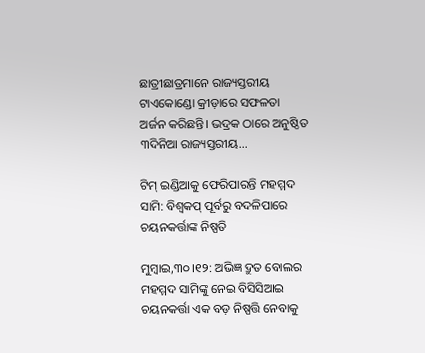ଛାତ୍ରୀଛାତ୍ରମାନେ ରାଜ୍ୟସ୍ତରୀୟ ଟାଏକୋଣ୍ଡୋ କ୍ରୀଡ଼ାରେ ସଫଳତା ଅର୍ଜନ କରିଛନ୍ତି। ଭଦ୍ରକ ଠାରେ ଅନୁଷ୍ଠିତ ୩ଦିନିଆ ରାଜ୍ୟସ୍ତରୀୟ...

ଟିମ୍‌ ଇଣ୍ଡିଆକୁ ଫେରିପାରନ୍ତି ମହମ୍ମଦ ସାମି: ବିଶ୍ୱକପ୍ ପୂର୍ବରୁ ବଦଳିପାରେ ଚୟନକର୍ତ୍ତାଙ୍କ ନିଷ୍ପତି

ମୁମ୍ବାଇ,୩୦।୧୨: ଅଭିଜ୍ଞ ଦ୍ରୁତ ବୋଲର ମହମ୍ମଦ ସାମିଙ୍କୁ ନେଇ ବିସିସିଆଇ ଚୟନକର୍ତ୍ତା ଏକ ବଡ଼ ନିଷ୍ପତ୍ତି ନେବାକୁ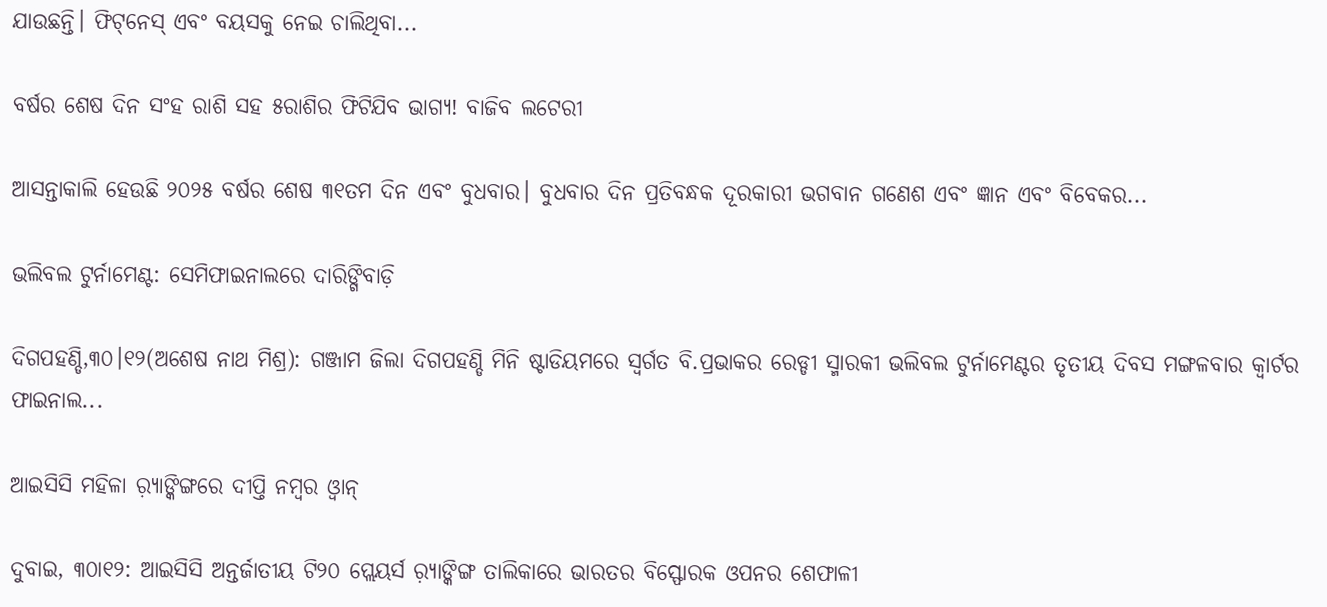ଯାଉଛନ୍ତି। ଫିଟ୍‌ନେସ୍‌ ଏବଂ ବୟସକୁ ନେଇ ଚାଲିଥିବା...

ବର୍ଷର ଶେଷ ଦିନ ସଂହ ରାଶି ସହ ୫ରାଶିର ଫିଟିଯିବ ଭାଗ୍ୟ! ବାଜିବ ଲଟେରୀ

ଆସନ୍ତାକାଲି ହେଉଛି ୨୦୨୫ ବର୍ଷର ଶେଷ ୩୧ତମ ଦିନ ଏବଂ ବୁଧବାର। ବୁଧବାର ଦିନ ପ୍ରତିବନ୍ଧକ ଦୂରକାରୀ ଭଗବାନ ଗଣେଶ ଏବଂ ଜ୍ଞାନ ଏବଂ ବିବେକର...

ଭଲିବଲ ଟୁର୍ନାମେଣ୍ଟ: ସେମିଫାଇନାଲରେ ଦାରିଙ୍ଗିବାଡ଼ି

ଦିଗପହଣ୍ଡି,୩୦।୧୨(ଅଶେଷ ନାଥ ମିଶ୍ର): ଗଞ୍ଜାମ ଜିଲା ଦିଗପହଣ୍ଡି ମିନି ଷ୍ଟାଡିୟମରେ ସ୍ବର୍ଗତ ବି.ପ୍ରଭାକର ରେଡ୍ଡୀ ସ୍ମାରକୀ ଭଲିବଲ ଟୁର୍ନାମେଣ୍ଟର ତୃତୀୟ ଦିବସ ମଙ୍ଗଳବାର କ୍ୱାର୍ଟର ଫାଇନାଲ...

ଆଇସିସି ମହିଳା ର଼୍ୟାଙ୍କିଙ୍ଗରେ ଦୀପ୍ତି ନମ୍ବର ଓ୍ବାନ୍‌

ଦୁବାଇ, ୩୦ା୧୨: ଆଇସିସି ଅନ୍ତର୍ଜାତୀୟ ଟି୨୦ ପ୍ଲେୟର୍ସ ର଼୍ୟାଙ୍କିଙ୍ଗ ତାଲିକାରେ ଭାରତର ବିସ୍ଫୋରକ ଓପନର ଶେଫାଳୀ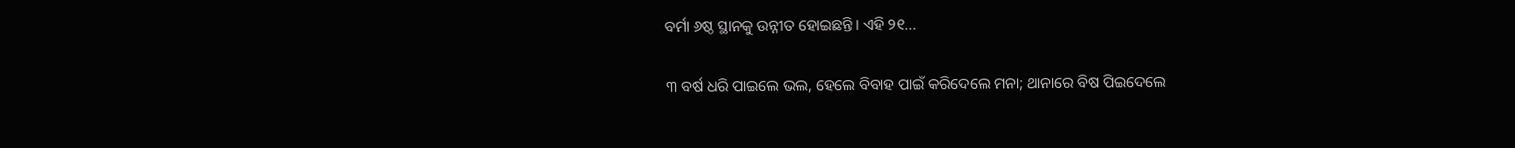ବର୍ମା ୬ଷ୍ଠ ସ୍ଥାନକୁ ଉନ୍ନୀତ ହୋଇଛନ୍ତି। ଏହି ୨୧...

୩ ବର୍ଷ ଧରି ପାଇଲେ ଭଲ, ହେଲେ ବିବାହ ପାଇଁ କରିଦେଲେ ମନା; ଥାନାରେ ବିଷ ପିଇଦେଲେ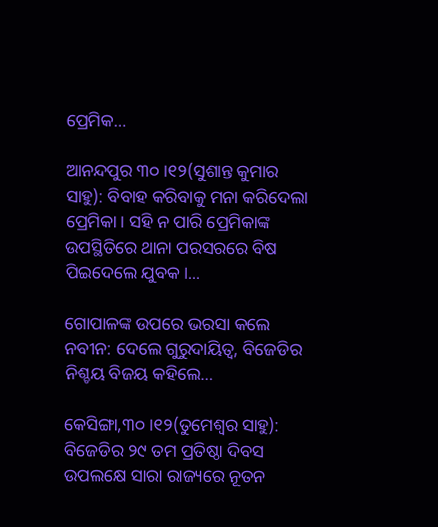ପ୍ରେମିକ…

ଆନନ୍ଦପୁର ୩୦।୧୨(ସୁଶାନ୍ତ କୁମାର ସାହୁ): ବିବାହ କରିବାକୁ ମନା କରିଦେଲା ପ୍ରେମିକା। ସହି ନ ପାରି ପ୍ରେମିକାଙ୍କ ଉପସ୍ଥିତିରେ ଥାନା ପରସରରେ ବିଷ ପିଇଦେଲେ ଯୁବକ।...

ଗୋପାଳଙ୍କ ଉପରେ ଭରସା କଲେ ନବୀନ: ଦେଲେ ଗୁରୁଦାୟିତ୍ୱ, ବିଜେଡିର ନିଶ୍ଚୟ ବିଜୟ କହିଲେ…

କେସିଙ୍ଗା,୩୦।୧୨(ତୁମେଶ୍ୱର ସାହୁ): ବିଜେଡିର ୨୯ ତମ ପ୍ରତିଷ୍ଠା ଦିବସ ଉପଲକ୍ଷେ ସାରା ରାଜ୍ୟରେ ନୂତନ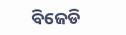ବିଜେଡି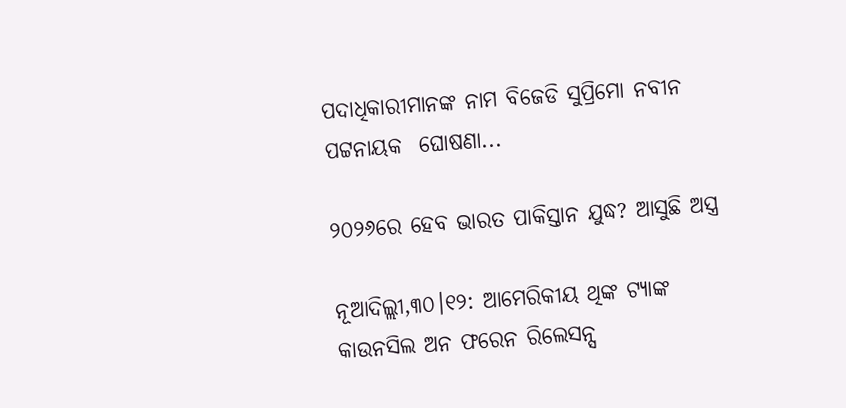ପଦାଧିକାରୀମାନଙ୍କ ନାମ ବିଜେଡି ସୁପ୍ରିମୋ ନବୀନ ପଟ୍ଟନାୟକ  ଘୋଷଣା...

୨୦୨୬ରେ ହେବ ଭାରତ ପାକିସ୍ତାନ ଯୁଦ୍ଧ? ଆସୁଛି ଅସ୍ତ୍ର

ନୂଆଦିଲ୍ଲୀ,୩୦।୧୨: ଆମେରିକୀୟ ଥିଙ୍କ ଟ୍ୟାଙ୍କ କାଉନସିଲ ଅନ ଫରେନ ରିଲେସନ୍ସ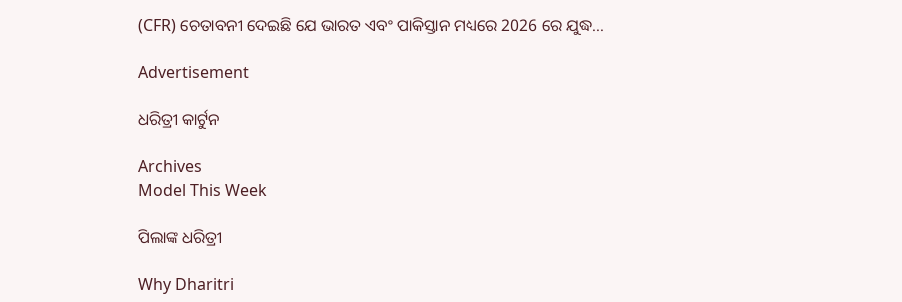(CFR) ଚେତାବନୀ ଦେଇଛି ଯେ ଭାରତ ଏବଂ ପାକିସ୍ତାନ ମଧ୍ୟରେ 2026 ରେ ଯୁଦ୍ଧ...

Advertisement

ଧରିତ୍ରୀ କାର୍ଟୁନ

Archives
Model This Week

ପିଲାଙ୍କ ଧରିତ୍ରୀ

Why Dharitri